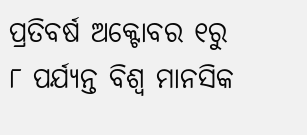ପ୍ରତିବର୍ଷ ଅକ୍ଟୋବର ୧ରୁ ୮ ପର୍ଯ୍ୟନ୍ତ ବିଶ୍ୱ ମାନସିକ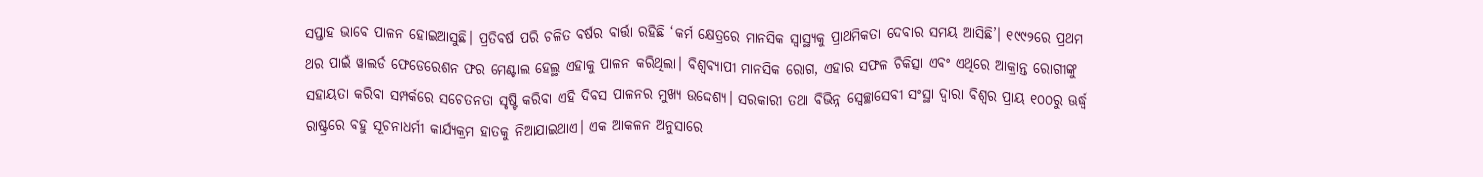ସପ୍ତାହ ଭାବେ ପାଳନ ହୋଇଆସୁଛି। ପ୍ରତିବର୍ଷ ପରି ଚଳିତ ବର୍ଷର ବାର୍ତ୍ତା ରହିଛି ‘କର୍ମ କ୍ଷେତ୍ରରେ ମାନସିକ ସ୍ବାସ୍ଥ୍ୟକୁ ପ୍ରାଥମିକତା ଦେବାର ସମୟ ଆସିଛି’। ୧୯୯୨ରେ ପ୍ରଥମ ଥର ପାଇଁ ୱାଲର୍ଡ ଫେଡେରେଶନ ଫର ମେଣ୍ଟାଲ ହେଲ୍ଥ ଏହାକୁ ପାଳନ କରିଥିଲା। ବିଶ୍ୱବ୍ୟାପୀ ମାନସିକ ରୋଗ, ଏହାର ସଫଳ ଚିକିତ୍ସା ଏବଂ ଏଥିରେ ଆକ୍ରାନ୍ତ ରୋଗୀଙ୍କୁ ସହାୟତା କରିବା ସମ୍ପର୍କରେ ସଚେତନତା ସୃଷ୍ଟି କରିବା ଏହି ଦିବସ ପାଳନର ମୁଖ୍ୟ ଉଦ୍ଦେଶ୍ୟ। ସରକାରୀ ତଥା ବିଭିନ୍ନ ସ୍ବେଚ୍ଛାସେବୀ ସଂସ୍ଥା ଦ୍ୱାରା ବିଶ୍ୱର ପ୍ରାୟ ୧୦୦ରୁ ଊର୍ଦ୍ଧ୍ୱ ରାଷ୍ଟ୍ରରେ ବହୁ ସୂଚନାଧର୍ମୀ କାର୍ଯ୍ୟକ୍ରମ ହାତକୁ ନିଆଯାଇଥାଏ। ଏକ ଆକଳନ ଅନୁସାରେ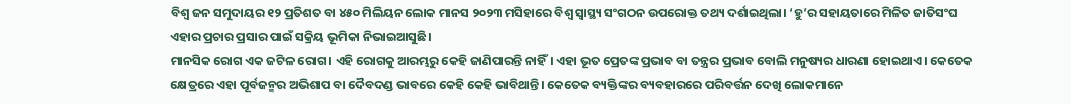ବିଶ୍ୱ ଜନ ସମୁଦାୟର ୧୨ ପ୍ରତିଶତ ବା ୪୫୦ ମିଲିୟନ ଲୋକ ମାନସ ୨୦୨୩ ମସିହାରେ ବିଶ୍ୱ ସ୍ବାସ୍ଥ୍ୟ ସଂଗଠନ ଉପରୋକ୍ତ ତଥ୍ୟ ଦର୍ଶାଇଥିଲା। ‘ହୁ’ର ସହାୟତାରେ ମିଳିତ ଜାତିସଂଘ ଏହାର ପ୍ରଚାର ପ୍ରସାର ପାଇଁ ସକ୍ରିୟ ଭୂମିକା ନିଭାଇଆସୁଛି।
ମାନସିକ ରୋଗ ଏକ ଜଟିଳ ରୋଗ। ଏହି ରୋଗକୁ ଆରମ୍ଭରୁ କେହି ଜାଣିପାରନ୍ତି ନାହିଁ। ଏହା ଭୂତ ପ୍ରେତଙ୍କ ପ୍ରଭାବ ବା ତନ୍ତ୍ରର ପ୍ରଭାବ ବୋଲି ମନୁଷ୍ୟର ଧାରଣା ହୋଇଥାଏ। କେତେକ କ୍ଷେତ୍ରରେ ଏହା ପୂର୍ବଜନ୍ମର ଅଭିଶାପ ବା ଦୈବଦଣ୍ଡ ଭାବରେ କେହି କେହି ଭାବିଥାନ୍ତି। କେତେକ ବ୍ୟକ୍ତିଙ୍କର ବ୍ୟବହାରରେ ପରିବର୍ତ୍ତନ ଦେଖି ଲୋକମାନେ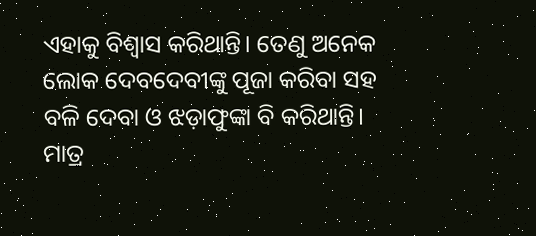ଏହାକୁ ବିଶ୍ୱାସ କରିଥାନ୍ତି। ତେଣୁ ଅନେକ ଲୋକ ଦେବଦେବୀଙ୍କୁ ପୂଜା କରିବା ସହ ବଳି ଦେବା ଓ ଝଡ଼ାଫୁଙ୍କା ବି କରିଥାନ୍ତି। ମାତ୍ର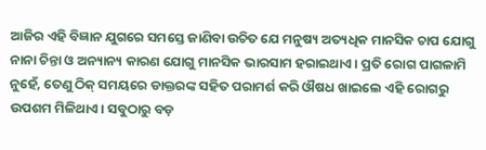ଆଜିର ଏହି ବିଜ୍ଞାନ ଯୁଗରେ ସମସ୍ତେ ଜାଣିବା ଉଚିତ ଯେ ମନୁଷ୍ୟ ଅତ୍ୟଧିକ ମାନସିକ ଚାପ ଯୋଗୁ ନାନା ଚିନ୍ତା ଓ ଅନ୍ୟାନ୍ୟ କାରଣ ଯୋଗୁ ମାନସିକ ଭାରସାମ ହରାଇଥାଏ। ପ୍ରତି ରୋଗ ପାଗଳାମି ନୁହେଁ, ତେଣୁ ଠିକ୍ ସମୟରେ ଡାକ୍ତରଙ୍କ ସହିତ ପରାମର୍ଶ କରି ଔଷଧ ଖାଇଲେ ଏହି ରୋଗରୁ ଉପଶମ ମିଳିଥାଏ। ସବୁଠାରୁ ବଡ଼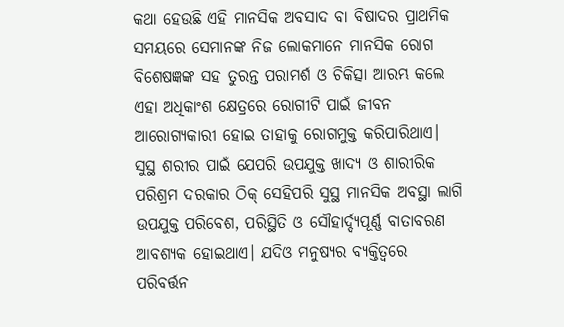କଥା ହେଉଛି ଏହି ମାନସିକ ଅବସାଦ ବା ବିଷାଦର ପ୍ରାଥମିକ ସମୟରେ ସେମାନଙ୍କ ନିଜ ଲୋକମାନେ ମାନସିକ ରୋଗ ବିଶେଷଜ୍ଞଙ୍କ ସହ ତୁରନ୍ତ ପରାମର୍ଶ ଓ ଚିକିତ୍ସା ଆରମ୍ଭ କଲେ ଏହା ଅଧିକାଂଶ କ୍ଷେତ୍ରରେ ରୋଗୀଟି ପାଇଁ ଜୀବନ ଆରୋଗ୍ୟକାରୀ ହୋଇ ତାହାକୁ ରୋଗମୁକ୍ତ କରିପାରିଥାଏ। ସୁସ୍ଥ ଶରୀର ପାଇଁ ଯେପରି ଉପଯୁକ୍ତ ଖାଦ୍ୟ ଓ ଶାରୀରିକ ପରିଶ୍ରମ ଦରକାର ଠିକ୍ ସେହିପରି ସୁସ୍ଥ ମାନସିକ ଅବସ୍ଥା ଲାଗି ଉପଯୁକ୍ତ ପରିବେଶ, ପରିସ୍ଥିତି ଓ ସୌହାର୍ଦ୍ଦ୍ୟପୂର୍ଣ୍ଣ ବାତାବରଣ ଆବଶ୍ୟକ ହୋଇଥାଏ। ଯଦିଓ ମନୁଷ୍ୟର ବ୍ୟକ୍ତିତ୍ୱରେ ପରିବର୍ତ୍ତନ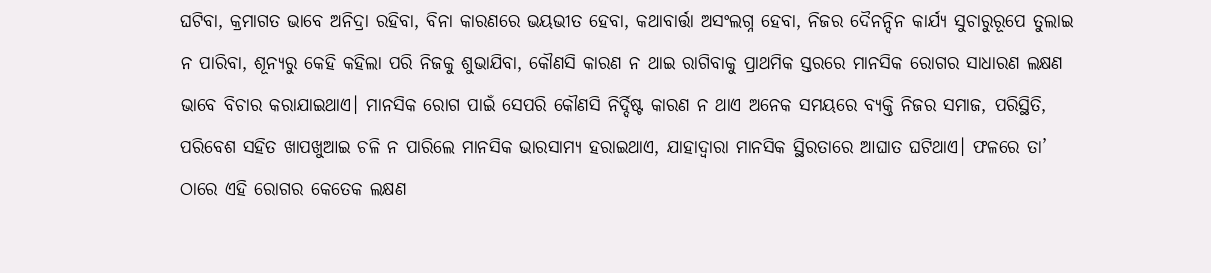ଘଟିବା, କ୍ରମାଗତ ଭାବେ ଅନିଦ୍ରା ରହିବା, ବିନା କାରଣରେ ଭୟଭୀତ ହେବା, କଥାବାର୍ତ୍ତା ଅସଂଲଗ୍ନ ହେବା, ନିଜର ଦୈନନ୍ଦିନ କାର୍ଯ୍ୟ ସୁଚାରୁରୂପେ ତୁଲାଇ ନ ପାରିବା, ଶୂନ୍ୟରୁ କେହି କହିଲା ପରି ନିଜକୁ ଶୁଭାଯିବା, କୌଣସି କାରଣ ନ ଥାଇ ରାଗିବାକୁ ପ୍ରାଥମିକ ସ୍ତରରେ ମାନସିକ ରୋଗର ସାଧାରଣ ଲକ୍ଷଣ ଭାବେ ବିଚାର କରାଯାଇଥାଏ। ମାନସିକ ରୋଗ ପାଇଁ ସେପରି କୌଣସି ନିର୍ଦ୍ଦିଷ୍ଟ କାରଣ ନ ଥାଏ ଅନେକ ସମୟରେ ବ୍ୟକ୍ତି ନିଜର ସମାଜ, ପରିସ୍ଥିତି, ପରିବେଶ ସହିତ ଖାପଖୁଆଇ ଚଳି ନ ପାରିଲେ ମାନସିକ ଭାରସାମ୍ୟ ହରାଇଥାଏ, ଯାହାଦ୍ୱାରା ମାନସିକ ସ୍ଥିରତାରେ ଆଘାତ ଘଟିଥାଏ। ଫଳରେ ତା’ ଠାରେ ଏହି ରୋଗର କେତେକ ଲକ୍ଷଣ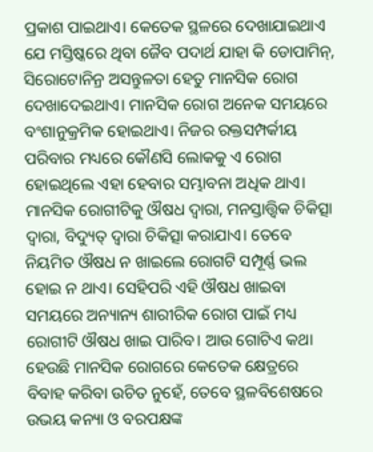ପ୍ରକାଶ ପାଇଥାଏ। କେତେକ ସ୍ଥଳରେ ଦେଖାଯାଇଥାଏ ଯେ ମସ୍ତିଷ୍କରେ ଥିବା ଜୈବ ପଦାର୍ଥ ଯାହା କି ଡୋପାମିନ୍, ସିରୋଟୋନିନ୍ର ଅସନ୍ତୁଳତା ହେତୁ ମାନସିକ ରୋଗ ଦେଖାଦେଇଥାଏ। ମାନସିକ ରୋଗ ଅନେକ ସମୟରେ ବଂଶାନୁକ୍ରମିକ ହୋଇଥାଏ। ନିଜର ରକ୍ତସମ୍ପର୍କୀୟ ପରିବାର ମଧ୍ୟରେ କୌଣସି ଲୋକକୁ ଏ ରୋଗ ହୋଇଥିଲେ ଏହା ହେବାର ସମ୍ଭାବନା ଅଧିକ ଥାଏ।
ମାନସିକ ରୋଗୀଟିକୁ ଔଷଧ ଦ୍ୱାରା, ମନସ୍ତାତ୍ତ୍ୱିକ ଚିକିତ୍ସା ଦ୍ୱାରା, ବିଦ୍ୟୁତ୍ ଦ୍ୱାରା ଚିକିତ୍ସା କରାଯାଏ। ତେବେ ନିୟମିତ ଔଷଧ ନ ଖାଇଲେ ରୋଗଟି ସମ୍ପୂର୍ଣ୍ଣ ଭଲ ହୋଇ ନ ଥାଏ। ସେହିପରି ଏହି ଔଷଧ ଖାଇବା ସମୟରେ ଅନ୍ୟାନ୍ୟ ଶାରୀରିକ ରୋଗ ପାଇଁ ମଧ୍ୟ ରୋଗୀଟି ଔଷଧ ଖାଇ ପାରିବ। ଆଉ ଗୋଟିଏ କଥା ହେଉଛି ମାନସିକ ରୋଗରେ କେତେକ କ୍ଷେତ୍ରରେ ବିବାହ କରିବା ଉଚିତ ନୁହେଁ, ତେବେ ସ୍ଥଳବିଶେଷରେ ଉଭୟ କନ୍ୟା ଓ ବରପକ୍ଷଙ୍କ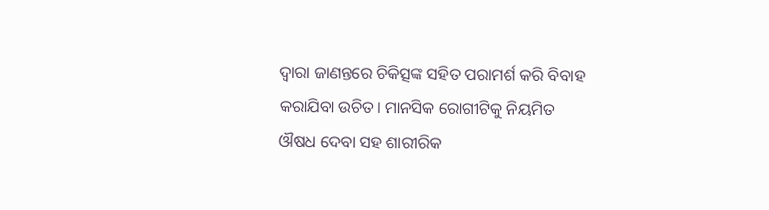ଦ୍ୱାରା ଜାଣନ୍ତରେ ଚିକିତ୍ସଙ୍କ ସହିତ ପରାମର୍ଶ କରି ବିବାହ କରାଯିବା ଉଚିତ। ମାନସିକ ରୋଗୀଟିକୁ ନିୟମିତ ଔଷଧ ଦେବା ସହ ଶାରୀରିକ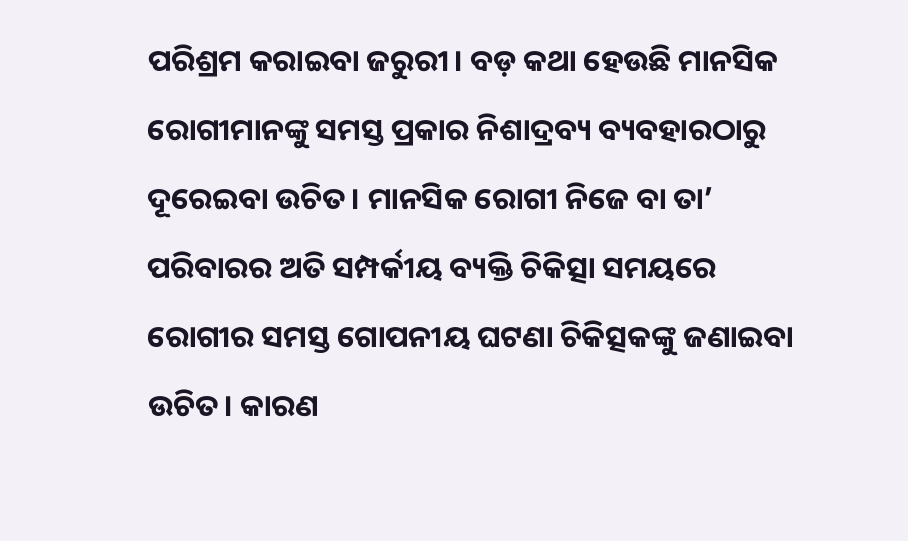ପରିଶ୍ରମ କରାଇବା ଜରୁରୀ। ବଡ଼ କଥା ହେଉଛି ମାନସିକ ରୋଗୀମାନଙ୍କୁ ସମସ୍ତ ପ୍ରକାର ନିଶାଦ୍ରବ୍ୟ ବ୍ୟବହାରଠାରୁ ଦୂରେଇବା ଉଚିତ। ମାନସିକ ରୋଗୀ ନିଜେ ବା ତା’ ପରିବାରର ଅତି ସମ୍ପର୍କୀୟ ବ୍ୟକ୍ତି ଚିକିତ୍ସା ସମୟରେ ରୋଗୀର ସମସ୍ତ ଗୋପନୀୟ ଘଟଣା ଚିକିତ୍ସକଙ୍କୁ ଜଣାଇବା ଉଚିତ। କାରଣ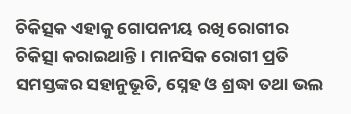ଚିକିତ୍ସକ ଏହାକୁ ଗୋପନୀୟ ରଖି ରୋଗୀର ଚିକିତ୍ସା କରାଇଥାନ୍ତି। ମାନସିକ ରୋଗୀ ପ୍ରତି ସମସ୍ତଙ୍କର ସହାନୁଭୂତି, ସ୍ନେହ ଓ ଶ୍ରଦ୍ଧା ତଥା ଭଲ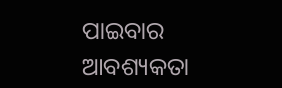ପାଇବାର ଆବଶ୍ୟକତା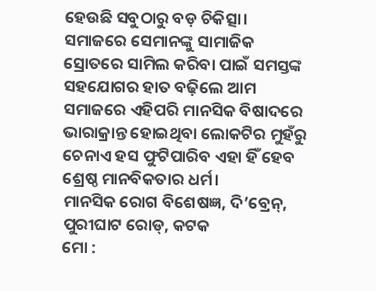ହେଉଛି ସବୁଠାରୁ ବଡ଼ ଚିକିତ୍ସା। ସମାଜରେ ସେମାନଙ୍କୁ ସାମାଜିକ ସ୍ରୋତରେ ସାମିଲ କରିବା ପାଇଁ ସମସ୍ତଙ୍କ ସହଯୋଗର ହାତ ବଢ଼ିଲେ ଆମ ସମାଜରେ ଏହିପରି ମାନସିକ ବିଷାଦରେ ଭାରାକ୍ରାନ୍ତ ହୋଇଥିବା ଲୋକଟିର ମୁହଁରୁ ଚେନାଏ ହସ ଫୁଟିପାରିବ ଏହା ହିଁ ହେବ ଶ୍ରେଷ୍ଠ ମାନବିକତାର ଧର୍ମ।
ମାନସିକ ରୋଗ ବିଶେଷଜ୍ଞ, ଦି’ବ୍ରେନ୍, ପୁରୀଘାଟ ରୋଡ୍, କଟକ
ମୋ :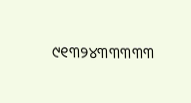୯୧୩୨୪୩୩୩୩୩